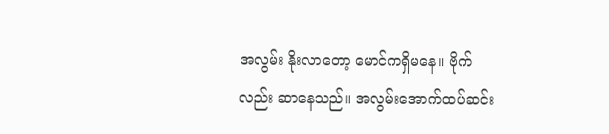အလွမ်း နိုးလာတော့ မောင်ကရှိမနေ။ ဗိုက်လည်း ဆာနေသည်။ အလွမ်းအောက်ထပ်ဆင်း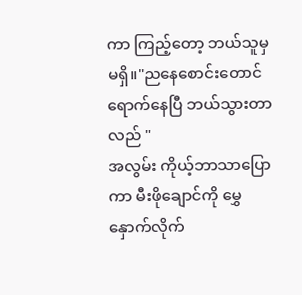ကာ ကြည့်တော့ ဘယ်သူမှ မရှိ။"ညနေစောင်းတောင်ရောက်နေပြီ ဘယ်သွားတာလည် "
အလွမ်း ကိုယ့်ဘာသာပြောကာ မီးဖိုချောင်ကို မွှေနှောက်လိုက်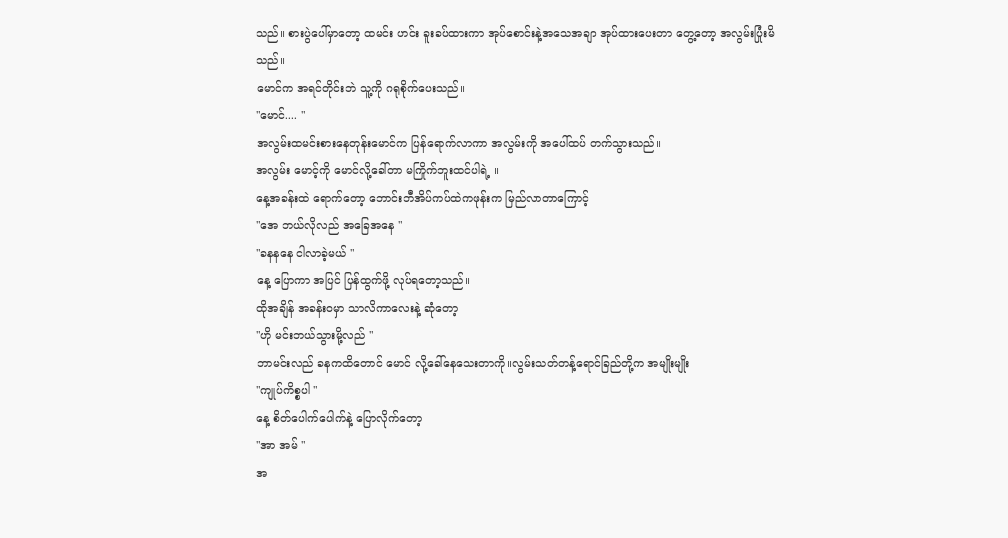သည်။ စားပွဲပေါ်မှာတော့ ထမင်း ဟင်း ခူးခပ်ထားကာ အုပ်စောင်းနဲ့အသေအချာ အုပ်ထားပေးတာ တွေ့တော့ အလွမ်းပြုံးမိသည်။
မောင်က အရင်တိုင်းဘဲ သူ့ကို ဂရုစိုက်ပေးသည်။
"မောင်.... "
အလွမ်းထမင်းစားနေတုန်းမောင်က ပြန်ရောက်လာကာ အလွမ်းကို အပေါ်ထပ် တက်သွားသည်။
အလွမ်း မောင့်ကို မောင်လို့ခေါ်တာ မကြိုက်ဘူးထင်ပါရဲ့ ။
နေ့အခန်းထဲ ရောက်တော့ ဘောင်းဘီအိပ်ကပ်ထဲကဖုန်းက မြည်လာတာကြောင့်
"အေ ဘယ်လိုလည် အခြေအနေ "
"ခနနနေ ငါလာခဲ့မယ် "
နေ့ ပြောကာ အပြင် ပြန်ထွက်ဖို့ လုပ်ရတော့သည်။
ထိုအချိန် အခန်းဝမှာ သာလိကာလေးနဲ့ ဆုံတော့
"ဟို မင်းဘယ်သွားမို့လည် "
ဘာမင်းလည် ခနကထိတောင် မောင် လို့ခေါ်နေသေးတာကို။လွမ်းသတ်တန့်ရောင်ခြည်တို့က အမျိုးမျိုး
"ကျုပ်ကိစ္စပါ "
နေ့ စိတ်ပေါက်ပေါက်နဲ့ ပြောလိုက်တော့
"အာ အမ် "
အ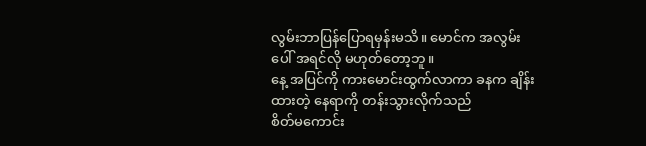လွမ်းဘာပြန်ပြောရမှန်းမသိ။ မောင်က အလွမ်းပေါ် အရင်လို မဟုတ်တော့ဘူ။
နေ့ အပြင်ကို ကားမောင်းထွက်လာကာ ခနက ချိန်းထားတဲ့ နေရာကို တန်းသွားလိုက်သည်
စိတ်မကောင်း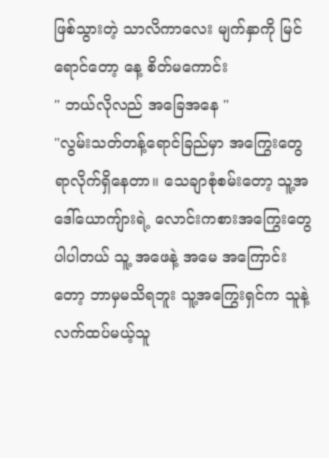ဖြစ်သွားတဲ့ သာလိကာလေး မျက်နှာကို မြင်ရောင်တော့ နေ့ စိတ်မကောင်း
" ဘယ်လိုလည် အခြေအနေ "
"လွမ်းသတ်တန့်ရောင်ခြည်မှာ အကြွေးတွေ ရာလိုက်ရှိနေတာ။ သေချာစုံစမ်းတော့ သူ့အဒေါ်ယောကျ်ားရဲ့ လောင်းကစားအကြွေးတွေပါပါတယ် သူ့ အဖေနဲ့ အမေ အကြောင်းတော့ ဘာမှမသိရဘူး သူ့အကြွေးရှင်က သူနဲ့ လက်ထပ်မယ့်သူ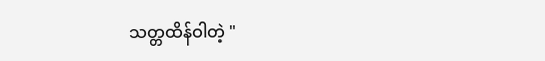သတ္တထိန်ဝါတဲ့ "